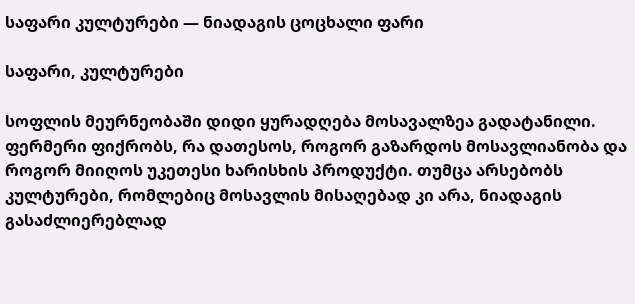საფარი კულტურები — ნიადაგის ცოცხალი ფარი

საფარი, კულტურები

სოფლის მეურნეობაში დიდი ყურადღება მოსავალზეა გადატანილი. ფერმერი ფიქრობს, რა დათესოს, როგორ გაზარდოს მოსავლიანობა და როგორ მიიღოს უკეთესი ხარისხის პროდუქტი. თუმცა არსებობს კულტურები, რომლებიც მოსავლის მისაღებად კი არა, ნიადაგის გასაძლიერებლად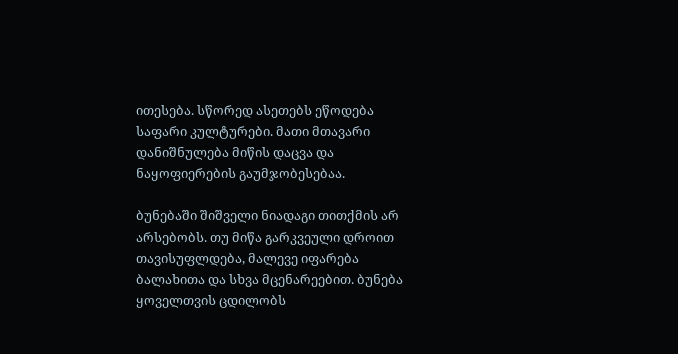ითესება. სწორედ ასეთებს ეწოდება საფარი კულტურები. მათი მთავარი დანიშნულება მიწის დაცვა და ნაყოფიერების გაუმჯობესებაა.

ბუნებაში შიშველი ნიადაგი თითქმის არ არსებობს. თუ მიწა გარკვეული დროით თავისუფლდება, მალევე იფარება ბალახითა და სხვა მცენარეებით. ბუნება ყოველთვის ცდილობს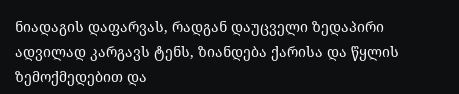ნიადაგის დაფარვას, რადგან დაუცველი ზედაპირი ადვილად კარგავს ტენს, ზიანდება ქარისა და წყლის ზემოქმედებით და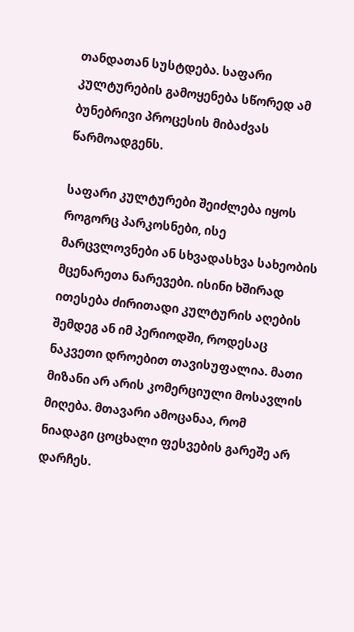თანდათან სუსტდება. საფარი კულტურების გამოყენება სწორედ ამ ბუნებრივი პროცესის მიბაძვას წარმოადგენს.

საფარი კულტურები შეიძლება იყოს როგორც პარკოსნები, ისე მარცვლოვნები ან სხვადასხვა სახეობის მცენარეთა ნარევები. ისინი ხშირად ითესება ძირითადი კულტურის აღების შემდეგ ან იმ პერიოდში, როდესაც ნაკვეთი დროებით თავისუფალია. მათი მიზანი არ არის კომერციული მოსავლის მიღება. მთავარი ამოცანაა, რომ ნიადაგი ცოცხალი ფესვების გარეშე არ დარჩეს.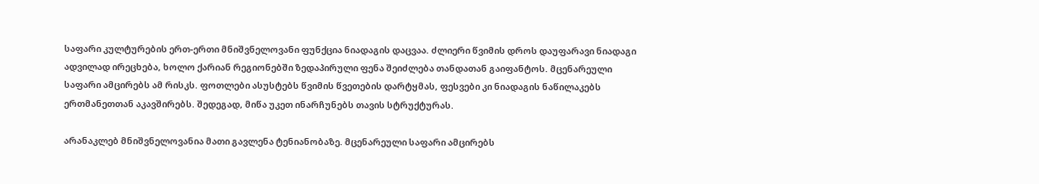საფარი კულტურების ერთ-ერთი მნიშვნელოვანი ფუნქცია ნიადაგის დაცვაა. ძლიერი წვიმის დროს დაუფარავი ნიადაგი ადვილად ირეცხება, ხოლო ქარიან რეგიონებში ზედაპირული ფენა შეიძლება თანდათან გაიფანტოს. მცენარეული საფარი ამცირებს ამ რისკს. ფოთლები ასუსტებს წვიმის წვეთების დარტყმას, ფესვები კი ნიადაგის ნაწილაკებს ერთმანეთთან აკავშირებს. შედეგად, მიწა უკეთ ინარჩუნებს თავის სტრუქტურას.

არანაკლებ მნიშვნელოვანია მათი გავლენა ტენიანობაზე. მცენარეული საფარი ამცირებს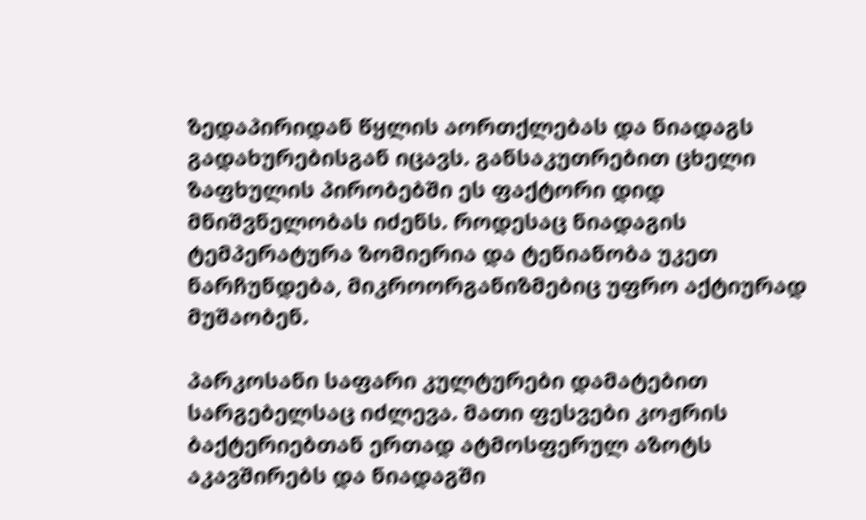ზედაპირიდან წყლის აორთქლებას და ნიადაგს გადახურებისგან იცავს. განსაკუთრებით ცხელი ზაფხულის პირობებში ეს ფაქტორი დიდ მნიშვნელობას იძენს. როდესაც ნიადაგის ტემპერატურა ზომიერია და ტენიანობა უკეთ ნარჩუნდება, მიკროორგანიზმებიც უფრო აქტიურად მუშაობენ.

პარკოსანი საფარი კულტურები დამატებით სარგებელსაც იძლევა. მათი ფესვები კოჟრის ბაქტერიებთან ერთად ატმოსფერულ აზოტს აკავშირებს და ნიადაგში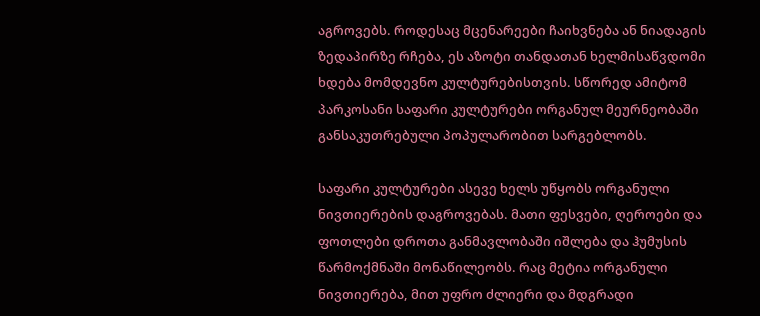აგროვებს. როდესაც მცენარეები ჩაიხვნება ან ნიადაგის ზედაპირზე რჩება, ეს აზოტი თანდათან ხელმისაწვდომი ხდება მომდევნო კულტურებისთვის. სწორედ ამიტომ პარკოსანი საფარი კულტურები ორგანულ მეურნეობაში განსაკუთრებული პოპულარობით სარგებლობს.

საფარი კულტურები ასევე ხელს უწყობს ორგანული ნივთიერების დაგროვებას. მათი ფესვები, ღეროები და ფოთლები დროთა განმავლობაში იშლება და ჰუმუსის წარმოქმნაში მონაწილეობს. რაც მეტია ორგანული ნივთიერება, მით უფრო ძლიერი და მდგრადი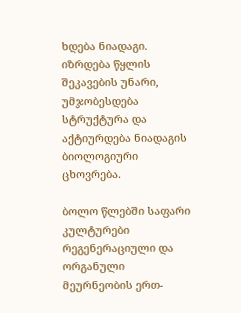ხდება ნიადაგი. იზრდება წყლის შეკავების უნარი, უმჯობესდება სტრუქტურა და აქტიურდება ნიადაგის ბიოლოგიური ცხოვრება.

ბოლო წლებში საფარი კულტურები რეგენერაციული და ორგანული მეურნეობის ერთ-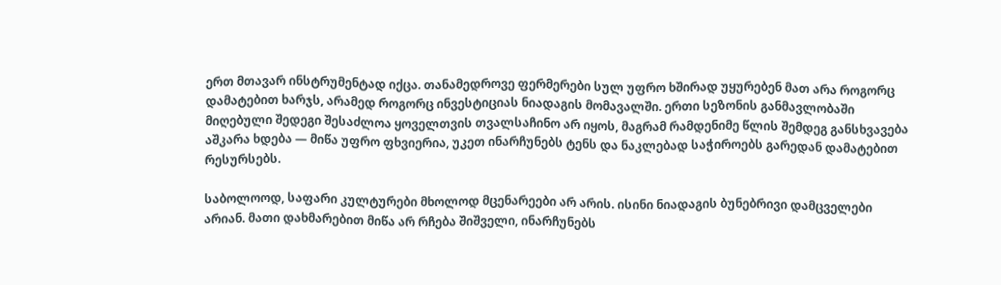ერთ მთავარ ინსტრუმენტად იქცა. თანამედროვე ფერმერები სულ უფრო ხშირად უყურებენ მათ არა როგორც დამატებით ხარჯს, არამედ როგორც ინვესტიციას ნიადაგის მომავალში. ერთი სეზონის განმავლობაში მიღებული შედეგი შესაძლოა ყოველთვის თვალსაჩინო არ იყოს, მაგრამ რამდენიმე წლის შემდეგ განსხვავება აშკარა ხდება — მიწა უფრო ფხვიერია, უკეთ ინარჩუნებს ტენს და ნაკლებად საჭიროებს გარედან დამატებით რესურსებს.

საბოლოოდ, საფარი კულტურები მხოლოდ მცენარეები არ არის. ისინი ნიადაგის ბუნებრივი დამცველები არიან. მათი დახმარებით მიწა არ რჩება შიშველი, ინარჩუნებს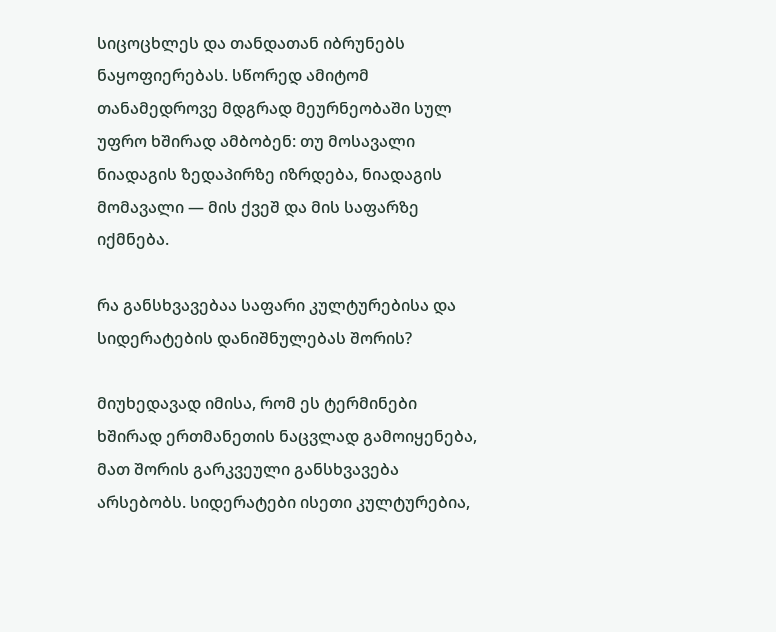სიცოცხლეს და თანდათან იბრუნებს ნაყოფიერებას. სწორედ ამიტომ თანამედროვე მდგრად მეურნეობაში სულ უფრო ხშირად ამბობენ: თუ მოსავალი ნიადაგის ზედაპირზე იზრდება, ნიადაგის მომავალი — მის ქვეშ და მის საფარზე იქმნება.

რა განსხვავებაა საფარი კულტურებისა და სიდერატების დანიშნულებას შორის?

მიუხედავად იმისა, რომ ეს ტერმინები ხშირად ერთმანეთის ნაცვლად გამოიყენება, მათ შორის გარკვეული განსხვავება არსებობს. სიდერატები ისეთი კულტურებია,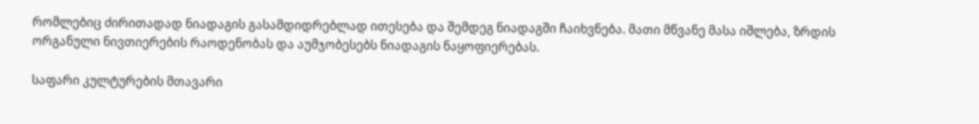რომლებიც ძირითადად ნიადაგის გასამდიდრებლად ითესება და შემდეგ ნიადაგში ჩაიხვნება. მათი მწვანე მასა იშლება, ზრდის ორგანული ნივთიერების რაოდენობას და აუმჯობესებს ნიადაგის ნაყოფიერებას.

საფარი კულტურების მთავარი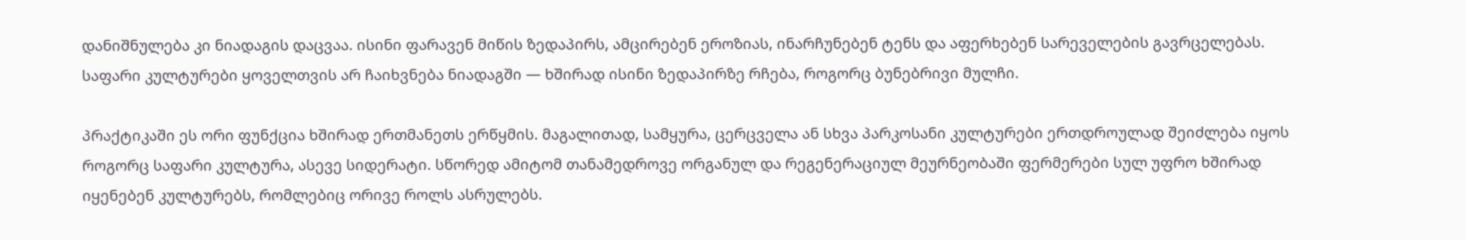დანიშნულება კი ნიადაგის დაცვაა. ისინი ფარავენ მიწის ზედაპირს, ამცირებენ ეროზიას, ინარჩუნებენ ტენს და აფერხებენ სარეველების გავრცელებას. საფარი კულტურები ყოველთვის არ ჩაიხვნება ნიადაგში — ხშირად ისინი ზედაპირზე რჩება, როგორც ბუნებრივი მულჩი.

პრაქტიკაში ეს ორი ფუნქცია ხშირად ერთმანეთს ერწყმის. მაგალითად, სამყურა, ცერცველა ან სხვა პარკოსანი კულტურები ერთდროულად შეიძლება იყოს როგორც საფარი კულტურა, ასევე სიდერატი. სწორედ ამიტომ თანამედროვე ორგანულ და რეგენერაციულ მეურნეობაში ფერმერები სულ უფრო ხშირად იყენებენ კულტურებს, რომლებიც ორივე როლს ასრულებს.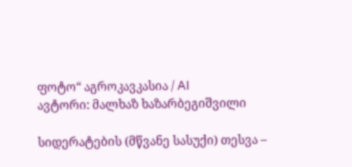ფოტო“ აგროკავკასია / AI
ავტორი: მალხაზ ხაზარბეგიშვილი

სიდერატების (მწვანე სასუქი) თესვა –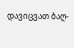დავიცვათ ბაღ-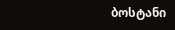ბოსტანი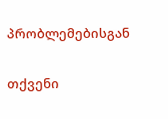პრობლემებისგან

თქვენი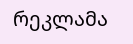რეკლამა